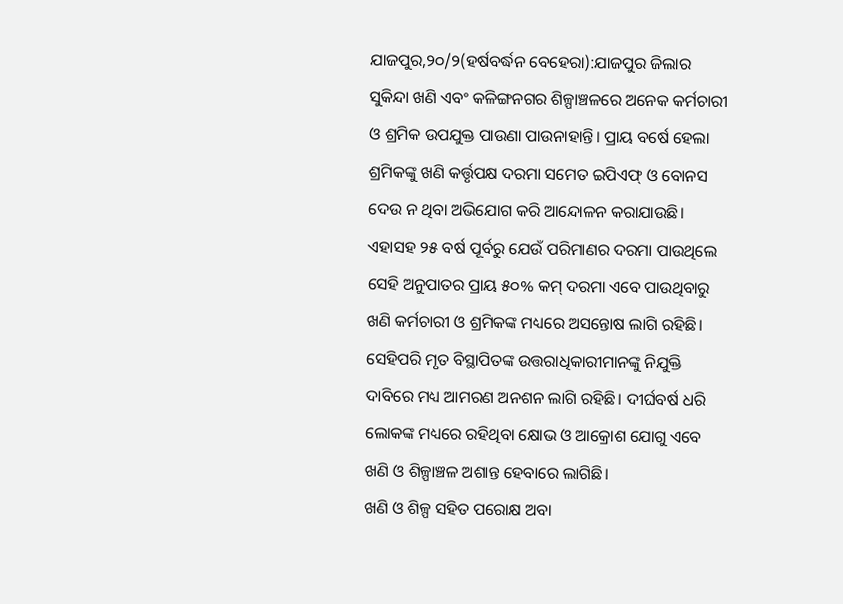ଯାଜପୁର,୨୦/୨(ହର୍ଷବର୍ଦ୍ଧନ ବେହେରା):ଯାଜପୁର ଜିଲାର ସୁକିନ୍ଦା ଖଣି ଏବଂ କଳିଙ୍ଗନଗର ଶିଳ୍ପାଞ୍ଚଳରେ ଅନେକ କର୍ମଚାରୀ ଓ ଶ୍ରମିକ ଉପଯୁକ୍ତ ପାଉଣା ପାଉନାହାନ୍ତି। ପ୍ରାୟ ବର୍ଷେ ହେଲା ଶ୍ରମିକଙ୍କୁ ଖଣି କର୍ତ୍ତୃପକ୍ଷ ଦରମା ସମେତ ଇପିଏଫ୍ ଓ ବୋନସ ଦେଉ ନ ଥିବା ଅଭିଯୋଗ କରି ଆନ୍ଦୋଳନ କରାଯାଉଛି। ଏହାସହ ୨୫ ବର୍ଷ ପୂର୍ବରୁ ଯେଉଁ ପରିମାଣର ଦରମା ପାଉଥିଲେ ସେହି ଅନୁପାତର ପ୍ରାୟ ୫୦% କମ୍ ଦରମା ଏବେ ପାଉଥିବାରୁ ଖଣି କର୍ମଚାରୀ ଓ ଶ୍ରମିକଙ୍କ ମଧ୍ୟରେ ଅସନ୍ତୋଷ ଲାଗି ରହିଛି। ସେହିପରି ମୃତ ବିସ୍ଥାପିତଙ୍କ ଉତ୍ତରାଧିକାରୀମାନଙ୍କୁ ନିଯୁକ୍ତି ଦାବିରେ ମଧ୍ୟ ଆମରଣ ଅନଶନ ଲାଗି ରହିଛି। ଦୀର୍ଘବର୍ଷ ଧରି ଲୋକଙ୍କ ମଧ୍ୟରେ ରହିଥିବା କ୍ଷୋଭ ଓ ଆକ୍ରୋଶ ଯୋଗୁ ଏବେ ଖଣି ଓ ଶିଳ୍ପାଞ୍ଚଳ ଅଶାନ୍ତ ହେବାରେ ଲାଗିଛି।
ଖଣି ଓ ଶିଳ୍ପ ସହିତ ପରୋକ୍ଷ ଅବା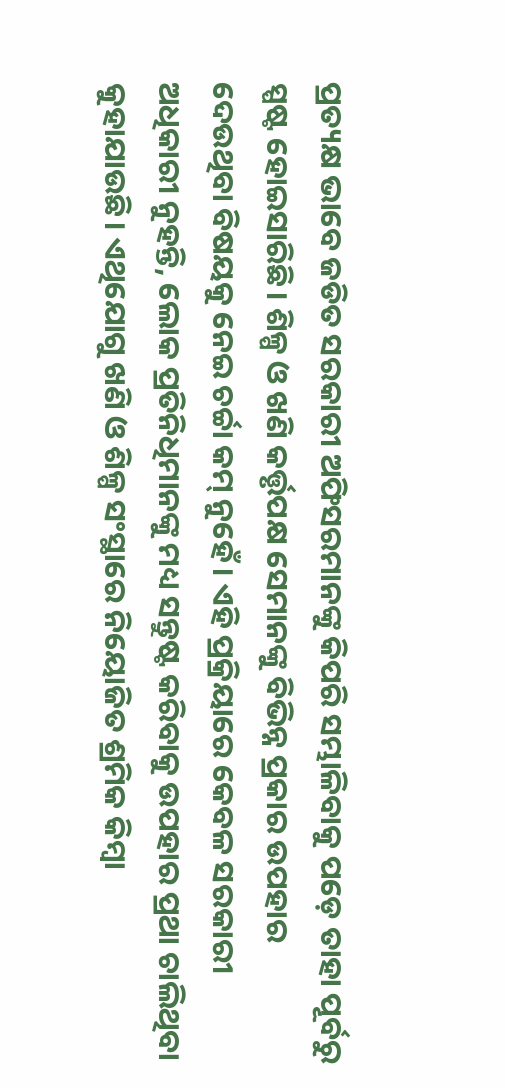ପ୍ରତ୍ୟକ୍ଷ ଭାବେ ଜଡିତ ସରକାରୀ ଅଫିସରମାନଙ୍କୁ କିପରି ସମ୍ଭାଳିବାକୁ ପଡ଼େ ତାହା ପୂର୍ବରୁ ସ୍ପଷ୍ଟ ହୋଇସାରିଛି। ଶିଳ୍ପ ଓ ଖଣି କର୍ତ୍ତୃପକ୍ଷ ସେମାନଙ୍କୁ ବିଭିନ୍ନ ପ୍ରକାର ଉପହାର ଦେଉଥିବା ବିଷୟକୁ ନେଇ ଚର୍ଚ୍ଚା କମ୍ ନୁହେଁ। ଏହି ପ୍ରକ୍ରିୟାରେ କେବଳ ସରକାରୀ ଅଧିକାରୀ ନୁହନ୍ତି, ଲୋକ ପ୍ରତିନିଧିମାନଙ୍କୁ ମଧ୍ୟ ସନ୍ତୁଷ୍ଟ କରିବାକୁ ଉପହାର ପ୍ରଥା ଚାଲିଥିବା କୁହାଯାଉଛି। ଏଥିଯୋଗୁ ଖଣି ଓ ଶିଳ୍ପ ସଂସ୍ଥାରେ ନିୟୋଜିତ ଶ୍ରମିକ କିମ୍ବା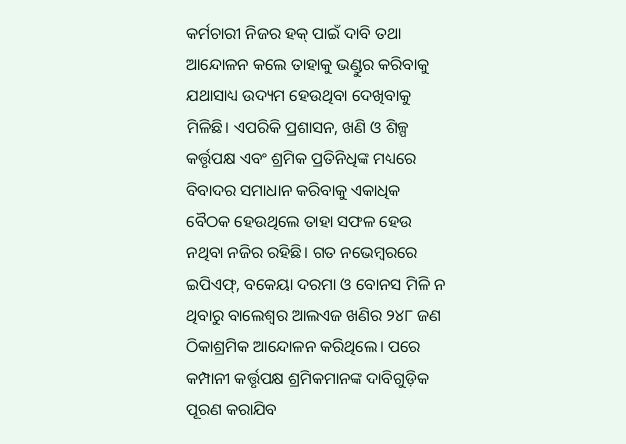କର୍ମଚାରୀ ନିଜର ହକ୍ ପାଇଁ ଦାବି ତଥା ଆନ୍ଦୋଳନ କଲେ ତାହାକୁ ଭଣ୍ଡୁର କରିବାକୁ ଯଥାସାଧ୍ୟ ଉଦ୍ୟମ ହେଉଥିବା ଦେଖିବାକୁ ମିଳିଛି। ଏପରିକି ପ୍ରଶାସନ, ଖଣି ଓ ଶିଳ୍ପ କର୍ତ୍ତୃପକ୍ଷ ଏବଂ ଶ୍ରମିକ ପ୍ରତିନିଧିଙ୍କ ମଧ୍ୟରେ ବିବାଦର ସମାଧାନ କରିବାକୁ ଏକାଧିକ ବୈଠକ ହେଉଥିଲେ ତାହା ସଫଳ ହେଉ ନଥିବା ନଜିର ରହିଛି। ଗତ ନଭେମ୍ବରରେ ଇପିଏଫ୍, ବକେୟା ଦରମା ଓ ବୋନସ ମିଳି ନ ଥିବାରୁ ବାଲେଶ୍ୱର ଆଲଏଜ ଖଣିର ୨୪୮ ଜଣ ଠିକାଶ୍ରମିକ ଆନ୍ଦୋଳନ କରିଥିଲେ। ପରେ କମ୍ପାନୀ କର୍ତ୍ତୃପକ୍ଷ ଶ୍ରମିକମାନଙ୍କ ଦାବିଗୁଡ଼ିକ ପୂରଣ କରାଯିବ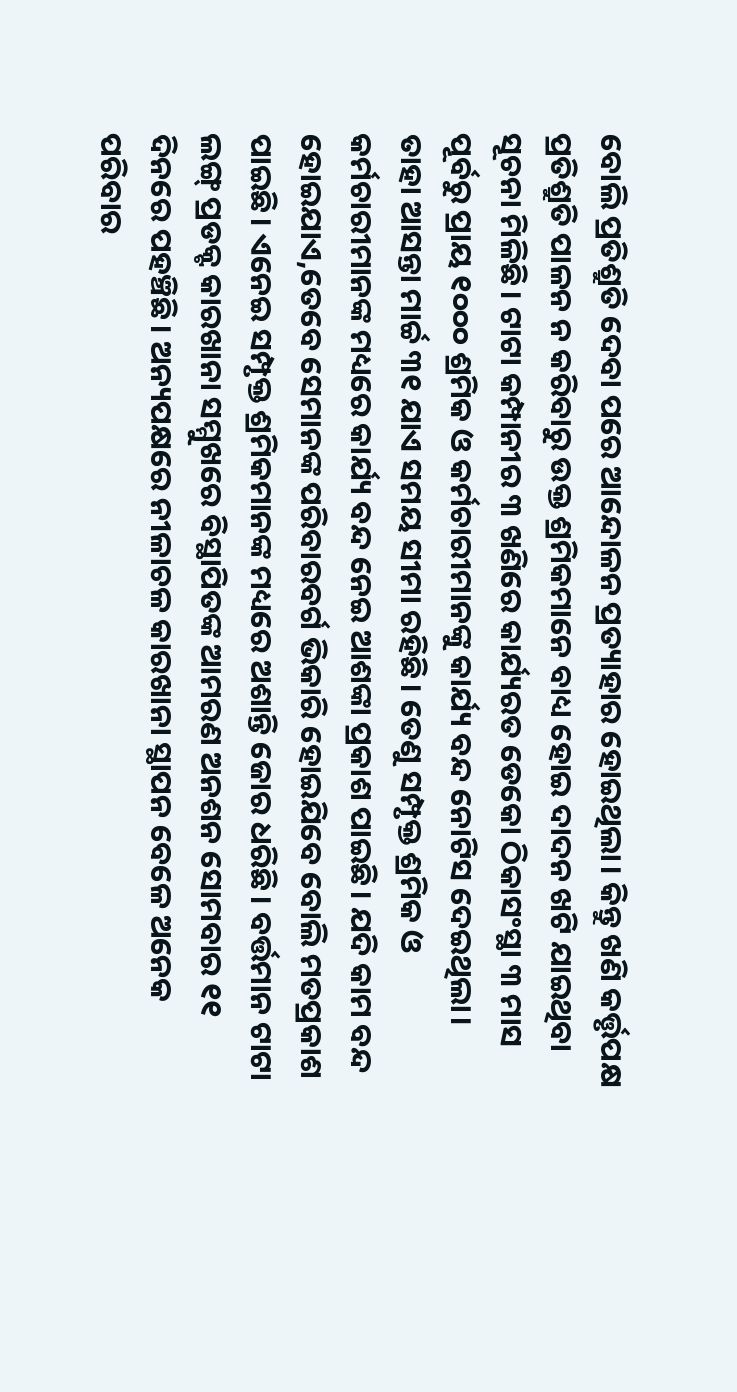ବୋଲି ପ୍ରତିଶ୍ରୁତି ଦେବା ପରେ ଆନ୍ଦୋଳନ ପ୍ରତ୍ୟାହାର ହୋଇଥିଲା। କିନ୍ତୁ ଖଣି କର୍ତ୍ତୃପକ୍ଷ ପ୍ରତିଶ୍ରୁତି ପାଳନ ନ କରିବାରୁ ଉକ୍ତ ଶ୍ରମିକମାନେ ବାଧ୍ୟ ହୋଇ ଦାଦନ ଖଟି ଯାଇଥିବା ସୂଚନା ମିଳିଛି। ଟାଟା କମ୍ପାନୀର ୩ ଖଣିରେ କାର୍ଯ୍ୟରତ ଡେକୋ ଠିକାସଂସ୍ଥା ୩ ମାସ ପୂର୍ବରୁ ପ୍ରାୟ ୧୦୦୦ ଶ୍ରମିକ ଓ କର୍ମଚାରୀମାନଙ୍କୁ କାର୍ଯ୍ୟ ବନ୍ଦ ନୋଟିସ ଦେଇଥିଲା। ତାହା ଆସନ୍ତା ମାର୍ଚ୍ଚ ୩୧ ଯାଏ ସମୟ ସୀମା ରହିଛି। ତେଣୁ ସମ୍ପୃକ୍ତ ଶ୍ରମିକ ଓ କର୍ମଚାରୀମାନଙ୍କ ମଧ୍ୟରେ କାର୍ଯ୍ୟ ବନ୍ଦ ନେଇ ଆଶଙ୍କା ପ୍ରକାଶ ପାଇଛି। ଯଦି କାମ ବନ୍ଦ ହୋଇଯାଏ,ତେବେ ସେମାନଙ୍କ ପରିବାରବର୍ଗ ଭିକାରି ହୋଇଯିବେ ବୋଲି ମତପ୍ରକାଶ ପାଇଛି। ଏନେଇ ସମ୍ପୃକ୍ତ ଶ୍ରମିକମାନଙ୍କ ମଧ୍ୟରେ ଅଶାନ୍ତି ଜୋର ଧରିଛି। ବର୍ତ୍ତମାନ ଟାଟା ଲଙ୍ଗ୍ ପ୍ରଡକ୍ଟ କାରଖାନା ସମ୍ମୁଖରେ ବିସ୍ଥାପିତଙ୍କ ଆମରଣ ଅନଶନ ସୋମବାର ୧୧ ଦିନରେ ପହଞ୍ଚିଛି। ଅନ୍ୟପକ୍ଷରେ ନୀଳାଚଳ କାରଖାନା ସ୍ଥାପନ ବେଳେ ଅନେକ ପରିବାର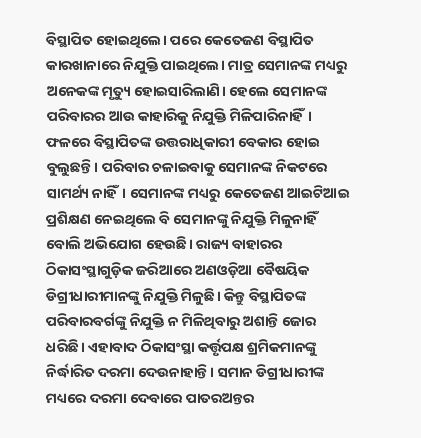ବିସ୍ଥାପିତ ହୋଇଥିଲେ। ପରେ କେତେଜଣ ବିସ୍ଥାପିତ କାରଖାନାରେ ନିଯୁକ୍ତି ପାଇଥିଲେ। ମାତ୍ର ସେମାନଙ୍କ ମଧ୍ୟରୁ ଅନେକଙ୍କ ମୃତ୍ୟୁ ହୋଇସାରିଲାଣି। ହେଲେ ସେମାନଙ୍କ ପରିବାରର ଆଉ କାହାରିକୁ ନିଯୁକ୍ତି ମିଳିପାରିନାହିଁ। ଫଳରେ ବିସ୍ଥାପିତଙ୍କ ଉତ୍ତରାଧିକାରୀ ବେକାର ହୋଇ ବୁଲୁଛନ୍ତି। ପରିବାର ଚଳାଇବାକୁ ସେମାନଙ୍କ ନିକଟରେ ସାମର୍ଥ୍ୟ ନାହିଁ। ସେମାନଙ୍କ ମଧ୍ୟରୁ କେତେଜଣ ଆଇଟିଆଇ ପ୍ରଶିକ୍ଷଣ ନେଇଥିଲେ ବି ସେମାନଙ୍କୁ ନିଯୁକ୍ତି ମିଳୁନାହିଁ ବୋଲି ଅଭିଯୋଗ ହେଉଛି। ରାଜ୍ୟ ବାହାରର ଠିକାସଂସ୍ଥାଗୁଡ଼ିକ ଜରିଆରେ ଅଣଓଡ଼ିଆ ବୈଷୟିକ ଡିଗ୍ରୀଧାରୀମାନଙ୍କୁ ନିଯୁକ୍ତି ମିଳୁଛି। କିନ୍ତୁ ବିସ୍ଥାପିତଙ୍କ ପରିବାରବର୍ଗଙ୍କୁ ନିଯୁକ୍ତି ନ ମିଳିଥିବାରୁ ଅଶାନ୍ତି ଜୋର ଧରିଛି। ଏହାବାଦ ଠିକାସଂସ୍ଥା କର୍ତ୍ତୃପକ୍ଷ ଶ୍ରମିକମାନଙ୍କୁ ନିର୍ଦ୍ଧାରିତ ଦରମା ଦେଉନାହାନ୍ତି। ସମାନ ଡିଗ୍ରୀଧାରୀଙ୍କ ମଧ୍ୟରେ ଦରମା ଦେବାରେ ପାତରଅନ୍ତର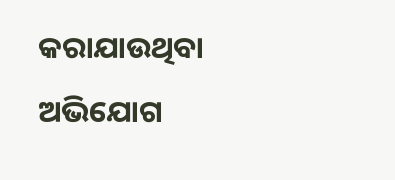କରାଯାଉଥିବା ଅଭିଯୋଗ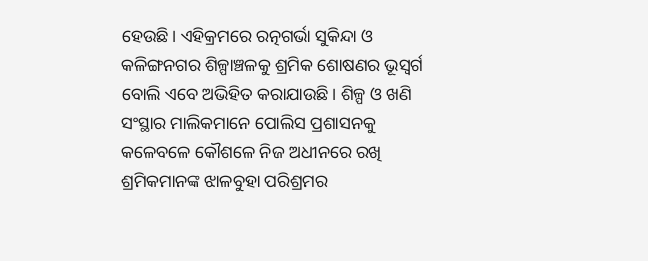ହେଉଛି। ଏହିକ୍ରମରେ ରତ୍ନଗର୍ଭା ସୁକିନ୍ଦା ଓ କଳିଙ୍ଗନଗର ଶିଳ୍ପାଞ୍ଚଳକୁ ଶ୍ରମିକ ଶୋଷଣର ଭୂସ୍ବର୍ଗ ବୋଲି ଏବେ ଅଭିହିତ କରାଯାଉଛି। ଶିଳ୍ପ ଓ ଖଣି ସଂସ୍ଥାର ମାଲିକମାନେ ପୋଲିସ ପ୍ରଶାସନକୁ କଳେବଳେ କୌଶଳେ ନିଜ ଅଧୀନରେ ରଖି ଶ୍ରମିକମାନଙ୍କ ଝାଳବୁହା ପରିଶ୍ରମର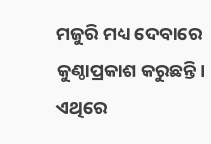ମଜୁରି ମଧ୍ୟ ଦେବାରେ କୁଣ୍ଠାପ୍ରକାଶ କରୁଛନ୍ତି। ଏଥିରେ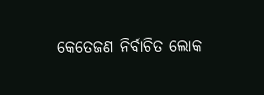କେତେଜଣ ନିର୍ବାଚିତ ଲୋକ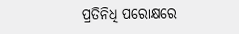ପ୍ରତିନିଧି ପରୋକ୍ଷରେ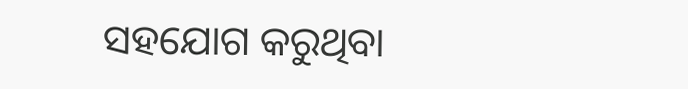ସହଯୋଗ କରୁଥିବା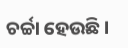ଚର୍ଚ୍ଚା ହେଉଛି।